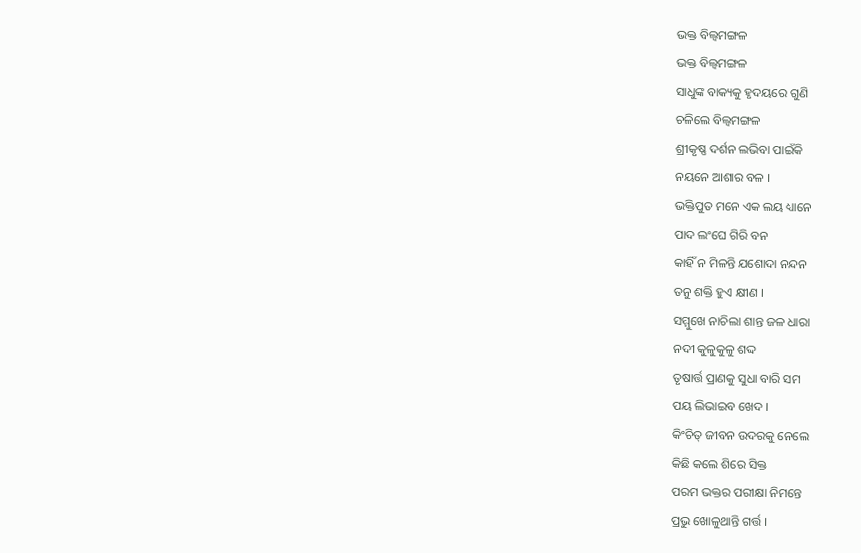ଭକ୍ତ ବିଲ୍ୱମଙ୍ଗଳ
ଭକ୍ତ ବିଲ୍ୱମଙ୍ଗଳ
ସାଧୁଙ୍କ ବାକ୍ୟକୁ ହୃଦୟରେ ଗୁଣି
ଚଳିଲେ ବିଲ୍ୱମଙ୍ଗଳ
ଶ୍ରୀକୃଷ୍ଣ ଦର୍ଶନ ଲଭିବା ପାଇଁକି
ନୟନେ ଆଶାର ବଳ ।
ଭକ୍ତିପୁତ ମନେ ଏକ ଲୟ ଧ୍ୟାନେ
ପାଦ ଲଂଘେ ଗିରି ବନ
କାହିଁ ନ ମିଳନ୍ତି ଯଶୋଦା ନନ୍ଦନ
ତନୁ ଶକ୍ତି ହୁଏ କ୍ଷୀଣ ।
ସମ୍ମୁଖେ ନାଚିଲା ଶାନ୍ତ ଜଳ ଧାରା
ନଦୀ କୁଳୁକୁଳୁ ଶଦ୍ଦ
ତୃଷାର୍ତ୍ତ ପ୍ରାଣକୁ ସୁଧା ବାରି ସମ
ପୟ ଲିଭାଇବ ଖେଦ ।
କିଂଚିତ୍ ଜୀବନ ଉଦରକୁ ନେଲେ
କିଛି କଲେ ଶିରେ ସିକ୍ତ
ପରମ ଭକ୍ତର ପରୀକ୍ଷା ନିମନ୍ତେ
ପ୍ରଭୁ ଖୋଳୁଥାନ୍ତି ଗର୍ତ୍ତ ।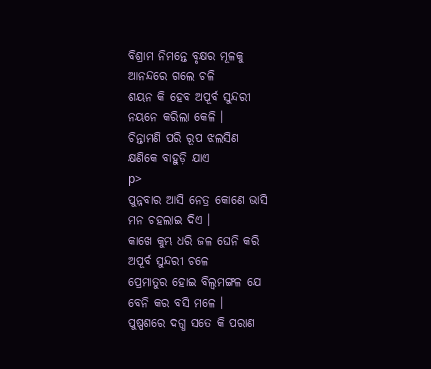ବିଶ୍ରାମ ନିମନ୍ତେ ବୃକ୍ଷର ମୂଳକୁ
ଆନନ୍ଦରେ ଗଲେ ଚଳି
ଶୟନ କି ହେବ ଅପୂର୍ବ ସୁନ୍ଦରୀ
ନୟନେ କରିଲା କେଳି ।
ଚିନ୍ତାମଣି ପରି ରୂପ ଝଲସିଣ
କ୍ଷଣିକେ ବାହୁଡ଼ି ଯାଏ
p>
ପୁନ୍ନବାର ଆସି ନେତ୍ର କୋଣେ ଭାସି
ମନ ଚହଲାଇ ଦିଏ ।
କାଖେ କୁମ୍ଭ ଧରି ଜଳ ଘେନି କରି
ଅପୂର୍ବ ସୁନ୍ଦରୀ ଚଳେ
ପ୍ରେମାତୁର ହୋଇ ବିଲ୍ୱମଙ୍ଗଳ ଯେ
ବେନି କର ବସି ମଳେ ।
ପୁଷ୍ପଶରେ ଦଗ୍ଧ ସତେ କି ପରାଣ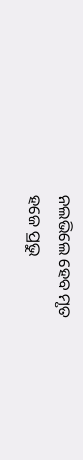ନଲଭିଲେ ହେବ ମୃତ
ହଜେ ପ୍ରଭୁ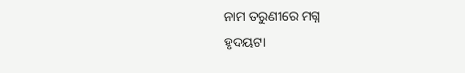ନାମ ତରୁଣୀରେ ମଗ୍ନ
ହୃଦୟଟା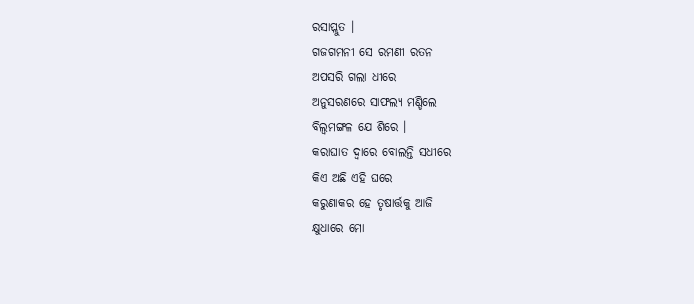ରସାପ୍ଲୁତ ।
ଗଜଗମନୀ ସେ ରମଣୀ ରତନ
ଅପସରି ଗଲା ଧୀରେ
ଅନୁସରଣରେ ସାଫଲ୍ୟ ମଣ୍ଡିଲେ
ବିଲ୍ୱମଙ୍ଗଳ ଯେ ଶିରେ ।
କରାଘାତ ଦ୍ଵାରେ ବୋଲନ୍ତି ସଧୀରେ
କିଏ ଅଛି ଏହି ଘରେ
କରୁଣାକର ହେ ତୃଷାର୍ତ୍ତକୁ ଆଜି
କ୍ଷୁଧାରେ ମୋ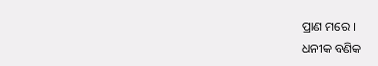ପ୍ରାଣ ମରେ ।
ଧନୀକ ବଣିକ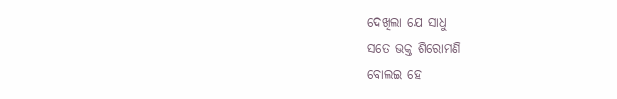ଦେଖିଲା ଯେ ସାଧୁ
ସତେ ଭକ୍ତ ଶିରୋମଣି
ବୋଲଇ ହେ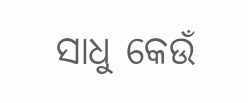ସାଧୁ କେଉଁ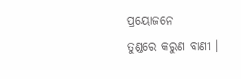ପ୍ରୟୋଜନେ
ତୁଣ୍ଡରେ କରୁଣ ବାଣୀ ।